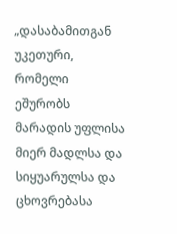„დასაბამითგან უკეთური, რომელი ეშურობს მარადის უფლისა მიერ მადლსა და სიყუარულსა და ცხოვრებასა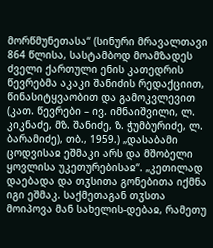მორწმუნეთასა“ (სინური მრავალთავი 864 წლისა, სასტამბოდ მოამზადეს ძველი ქართული ენის კათედრის წევრებმა აკაკი შანიძის რედაქციით, წინასიტყვაობით და გამოკვლევით (კათ. წევრები – ივ. იმნაიშვილი, ლ. კიკნაძე, მზ. შანიძე, ზ. ჭუმბურიძე, ლ. ბარამიძე), თბ., 1959.) „დასაბამი ცოდვისაჲ ეშმაკი არს და მშობელი ყოვლისა უკეთურებისაჲ“. „კეთილად დაებადა და თჳსითა გონებითა იქმნა იგი ეშმაკ. საქმეთაგან თჳსთა მოიპოვა მან სახელის-დებაჲ, რამეთუ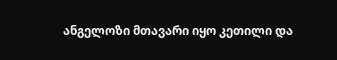ანგელოზი მთავარი იყო კეთილი და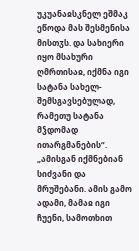უკუანაჲსკნელ ეშმაკ ეწოდა მას შესმენისა მისთჳს. და სახიერი იყო მსახური ღმრთისაჲ, იქმნა იგი სატანა სახელ-შემსგავსებულად, რამეთუ სატანა მჴდომად ითარგმანების“. „ამისგან იქმნებიან სიძვანი და მრუშებანი. ამის გამო ადამი, მამაჲ იგი ჩუენი, სამოთხით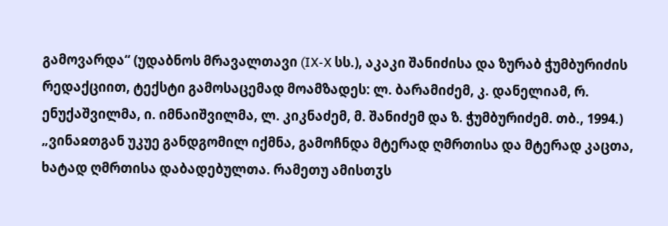გამოვარდა“ (უდაბნოს მრავალთავი (IX-X სს.), აკაკი შანიძისა და ზურაბ ჭუმბურიძის რედაქციით, ტექსტი გამოსაცემად მოამზადეს: ლ. ბარამიძემ, კ. დანელიამ, რ. ენუქაშვილმა, ი. იმნაიშვილმა, ლ. კიკნაძემ, მ. შანიძემ და ზ. ჭუმბურიძემ. თბ., 1994.) „ვინაჲთგან უკუე განდგომილ იქმნა, გამოჩნდა მტერად ღმრთისა და მტერად კაცთა, ხატად ღმრთისა დაბადებულთა. რამეთუ ამისთჳს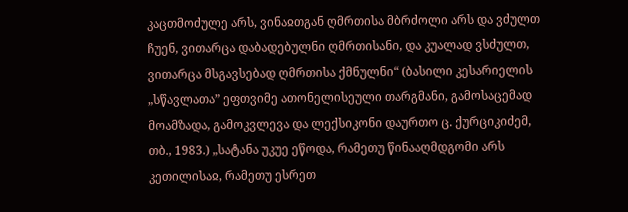კაცთმოძულე არს, ვინაჲთგან ღმრთისა მბრძოლი არს და ვძულთ ჩუენ, ვითარცა დაბადებულნი ღმრთისანი, და კუალად ვსძულთ, ვითარცა მსგავსებად ღმრთისა ქმნულნი“ (ბასილი კესარიელის „სწავლათა” ეფთვიმე ათონელისეული თარგმანი, გამოსაცემად მოამზადა, გამოკვლევა და ლექსიკონი დაურთო ც. ქურციკიძემ, თბ., 1983.) „სატანა უკუე ეწოდა, რამეთუ წინააღმდგომი არს კეთილისაჲ, რამეთუ ესრეთ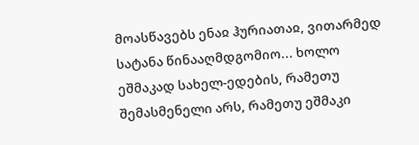მოასწავებს ენაჲ ჰურიათაჲ, ვითარმედ სატანა წინააღმდგომიო... ხოლო ეშმაკად სახელ-ედების, რამეთუ შემასმენელი არს, რამეთუ ეშმაკი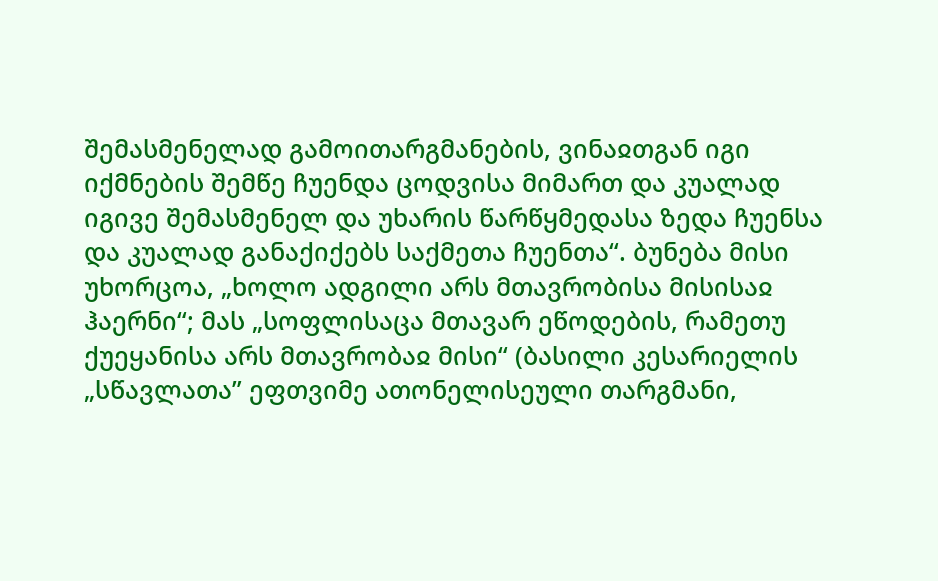შემასმენელად გამოითარგმანების, ვინაჲთგან იგი იქმნების შემწე ჩუენდა ცოდვისა მიმართ და კუალად იგივე შემასმენელ და უხარის წარწყმედასა ზედა ჩუენსა და კუალად განაქიქებს საქმეთა ჩუენთა“. ბუნება მისი უხორცოა, „ხოლო ადგილი არს მთავრობისა მისისაჲ ჰაერნი“; მას „სოფლისაცა მთავარ ეწოდების, რამეთუ ქუეყანისა არს მთავრობაჲ მისი“ (ბასილი კესარიელის „სწავლათა” ეფთვიმე ათონელისეული თარგმანი,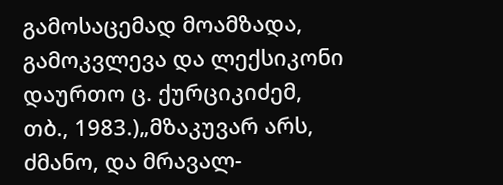გამოსაცემად მოამზადა, გამოკვლევა და ლექსიკონი დაურთო ც. ქურციკიძემ, თბ., 1983.)„მზაკუვარ არს, ძმანო, და მრავალ-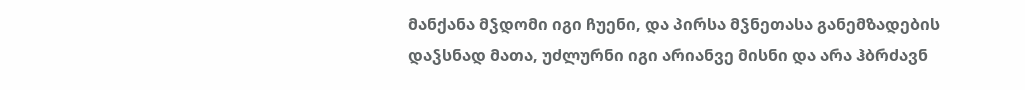მანქანა მჴდომი იგი ჩუენი, და პირსა მჴნეთასა განემზადების დაჴსნად მათა, უძლურნი იგი არიანვე მისნი და არა ჰბრძავნ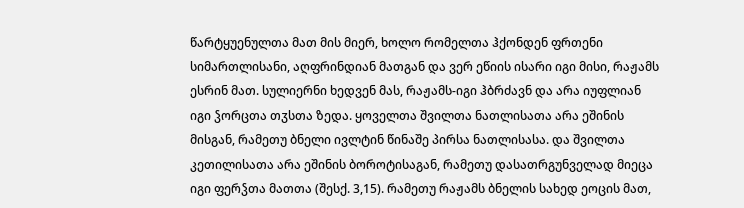წარტყუენულთა მათ მის მიერ, ხოლო რომელთა ჰქონდენ ფრთენი სიმართლისანი, აღფრინდიან მათგან და ვერ ეწიის ისარი იგი მისი, რაჟამს ესრინ მათ. სულიერნი ხედვენ მას, რაჟამს-იგი ჰბრძავნ და არა იუფლიან იგი ჴორცთა თჳსთა ზედა. ყოველთა შვილთა ნათლისათა არა ეშინის მისგან, რამეთუ ბნელი ივლტინ წინაშე პირსა ნათლისასა. და შვილთა კეთილისათა არა ეშინის ბოროტისაგან, რამეთუ დასათრგუნველად მიეცა იგი ფერჴთა მათთა (შესქ. 3,15). რამეთუ რაჟამს ბნელის სახედ ეოცის მათ,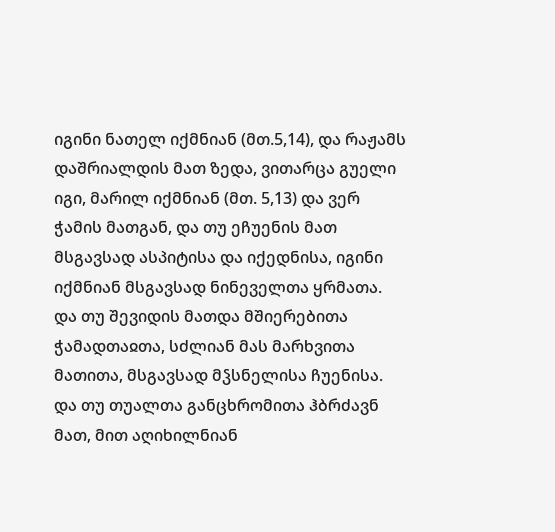იგინი ნათელ იქმნიან (მთ.5,14), და რაჟამს დაშრიალდის მათ ზედა, ვითარცა გუელი იგი, მარილ იქმნიან (მთ. 5,13) და ვერ ჭამის მათგან, და თუ ეჩუენის მათ მსგავსად ასპიტისა და იქედნისა, იგინი იქმნიან მსგავსად ნინეველთა ყრმათა. და თუ შევიდის მათდა მშიერებითა ჭამადთაჲთა, სძლიან მას მარხვითა მათითა, მსგავსად მჴსნელისა ჩუენისა. და თუ თუალთა განცხრომითა ჰბრძავნ მათ, მით აღიხილნიან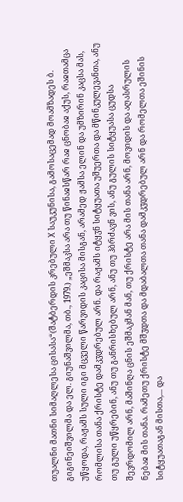თუალნი მათნი სიმაღლესა ცისასა“(შატბერდის კრებული X საუკუნისა, გამოსაცემად მოამზადეს ბ. გიგინეიშვილმა და ელ. გიუნაშვილმა, თბ., 1979.) „ეშმაკსა არა თუ წინაჲსწარ რაჲ ცნობაჲ აქუს, რაჲთამცა უწყოდა, რაჟამს სული იგი მცველი წარვიდის კაცისა მისგან, არამედ ჟამსა ელინ და უმზირინ კაცსა მას, რომლისა თანა ქრისტე დამკჳდრებულ არნ. და რაჟამს იტყჳნ სიტყუათა უშუერთა და მწინკულევანთა, ანუ თუ გული უწყრებინ, ანუ თუ განრისხებულ არნ, ანუ თუ ჰბრძავნ ვის, ანუ გულის სიტყუასა ცუდსა შევრდომილ არნ, მაშინღა ცნის ეშმაკმან მან, თუ ქრისტე არა მის თანა არნ, მოვიდის და აღასრულის ნებაჲ მის თანა. რამეთუ ქრისტე მშჳდთა და მდაბალთა თანა დამკჳდრებულ არნ და რომელთა ეშინის სიტყუათაგან მისთა,... და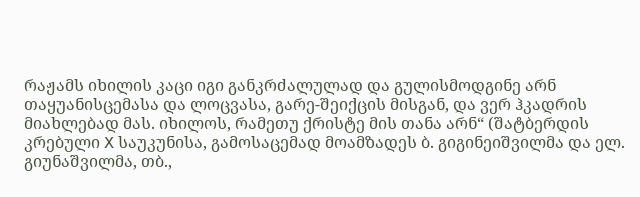რაჟამს იხილის კაცი იგი განკრძალულად და გულისმოდგინე არნ თაყუანისცემასა და ლოცვასა, გარე-შეიქცის მისგან, და ვერ ჰკადრის მიახლებად მას. იხილოს, რამეთუ ქრისტე მის თანა არნ“ (შატბერდის კრებული X საუკუნისა, გამოსაცემად მოამზადეს ბ. გიგინეიშვილმა და ელ. გიუნაშვილმა, თბ.,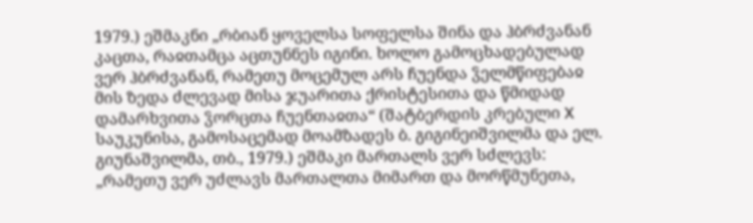1979.) ეშმაკნი „რბიან ყოველსა სოფელსა შინა და ჰბრძვანან კაცთა, რაჲთამცა აცთუნნეს იგინი. ხოლო გამოცხადებულად ვერ ჰბრძვანან, რამეთუ მოცემულ არს ჩუენდა ჴელმწიფებაჲ მის ზედა ძლევად მისა ჯუარითა ქრისტესითა და წმიდად დამარხვითა ჴორცთა ჩუენთაჲთა“ (შატბერდის კრებული X საუკუნისა, გამოსაცემად მოამზადეს ბ. გიგინეიშვილმა და ელ. გიუნაშვილმა, თბ., 1979.) ეშმაკი მართალს ვერ სძლევს: „რამეთუ ვერ უძლავს მართალთა მიმართ და მორწმუნეთა,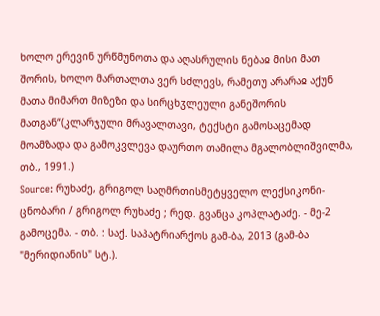ხოლო ერევინ ურწმუნოთა და აღასრულის ნებაჲ მისი მათ შორის, ხოლო მართალთა ვერ სძლევს, რამეთუ არარაჲ აქუნ მათა მიმართ მიზეზი და სირცხჳლეული განეშორის მათგან“(კლარჯული მრავალთავი, ტექსტი გამოსაცემად მოამზადა და გამოკვლევა დაურთო თამილა მგალობლიშვილმა, თბ., 1991.)
Source: რუხაძე, გრიგოლ საღმრთისმეტყველო ლექსიკონი-ცნობარი / გრიგოლ რუხაძე ; რედ. გვანცა კოპლატაძე. - მე-2 გამოცემა. - თბ. : საქ. საპატრიარქოს გამ-ბა, 2013 (გამ-ბა "მერიდიანის" სტ.).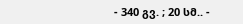- 340 გვ. ; 20 სმ.. -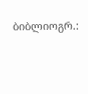ბიბლიოგრ.: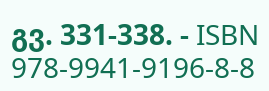გვ. 331-338. - ISBN 978-9941-9196-8-8